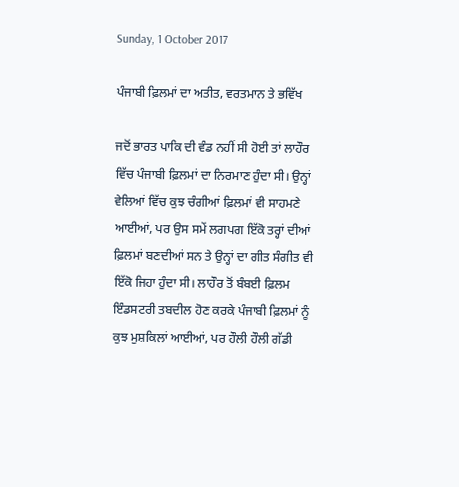Sunday, 1 October 2017

ਪੰਜਾਬੀ ਫ਼ਿਲਮਾਂ ਦਾ ਅਤੀਤ, ਵਰਤਮਾਨ ਤੇ ਭਵਿੱਖ

ਜਦੋਂ ਭਾਰਤ ਪਾਕਿ ਦੀ ਵੰਡ ਨਹੀਂ ਸੀ ਹੋਈ ਤਾਂ ਲਾਹੌਰ ਵਿੱਚ ਪੰਜਾਬੀ ਫ਼ਿਲਮਾਂ ਦਾ ਨਿਰਮਾਣ ਹੁੰਦਾ ਸੀ। ਉਨ੍ਹਾਂ ਵੇਲਿਆਂ ਵਿੱਚ ਕੁਝ ਚੰਗੀਆਂ ਫ਼ਿਲਮਾਂ ਵੀ ਸਾਹਮਣੇ ਆਈਆਂ, ਪਰ ਉਸ ਸਮੇਂ ਲਗਪਗ ਇੱਕੋ ਤਰ੍ਹਾਂ ਦੀਆਂ ਫ਼ਿਲਮਾਂ ਬਣਦੀਆਂ ਸਨ ਤੇ ਉਨ੍ਹਾਂ ਦਾ ਗੀਤ ਸੰਗੀਤ ਵੀ ਇੱਕੋ ਜਿਹਾ ਹੁੰਦਾ ਸੀ। ਲਾਹੌਰ ਤੋਂ ਬੰਬਈ ਫ਼ਿਲਮ ਇੰਡਸਟਰੀ ਤਬਦੀਲ ਹੋਣ ਕਰਕੇ ਪੰਜਾਬੀ ਫ਼ਿਲਮਾਂ ਨੂੰ ਕੁਝ ਮੁਸ਼ਕਿਲਾਂ ਆਈਆਂ, ਪਰ ਹੌਲੀ ਹੌਲੀ ਗੱਡੀ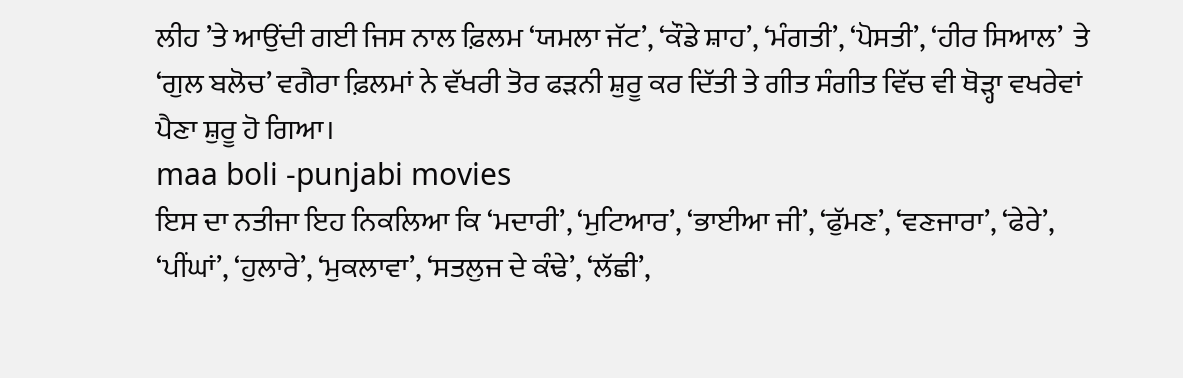ਲੀਹ ’ਤੇ ਆਉਂਦੀ ਗਈ ਜਿਸ ਨਾਲ ਫ਼ਿਲਮ ‘ਯਮਲਾ ਜੱਟ’, ‘ਕੌਡੇ ਸ਼ਾਹ’, ‘ਮੰਗਤੀ’, ‘ਪੋਸਤੀ’, ‘ਹੀਰ ਸਿਆਲ’  ਤੇ ‘ਗੁਲ ਬਲੋਚ’ ਵਗੈਰਾ ਫ਼ਿਲਮਾਂ ਨੇ ਵੱਖਰੀ ਤੋਰ ਫੜਨੀ ਸ਼ੁਰੂ ਕਰ ਦਿੱਤੀ ਤੇ ਗੀਤ ਸੰਗੀਤ ਵਿੱਚ ਵੀ ਥੋੜ੍ਹਾ ਵਖਰੇਵਾਂ ਪੈਣਾ ਸ਼ੁਰੂ ਹੋ ਗਿਆ।
maa boli -punjabi movies
ਇਸ ਦਾ ਨਤੀਜਾ ਇਹ ਨਿਕਲਿਆ ਕਿ ‘ਮਦਾਰੀ’, ‘ਮੁਟਿਆਰ’, ‘ਭਾਈਆ ਜੀ’, ‘ਫੁੱਮਣ’, ‘ਵਣਜਾਰਾ’, ‘ਫੇਰੇ’, ‘ਪੀਂਘਾਂ’, ‘ਹੁਲਾਰੇ’, ‘ਮੁਕਲਾਵਾ’, ‘ਸਤਲੁਜ ਦੇ ਕੰਢੇ’, ‘ਲੱਛੀ’,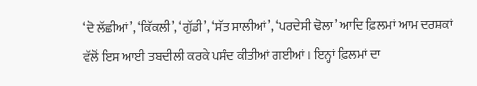‘ਦੋ ਲੱਛੀਆਂ’, ‘ਕਿੱਕਲੀ’, ‘ਗੁੱਡੀ’, ‘ਸੱਤ ਸਾਲੀਆਂ’, ‘ਪਰਦੇਸੀ ਢੋਲਾ’ ਆਦਿ ਫ਼ਿਲਮਾਂ ਆਮ ਦਰਸ਼ਕਾਂ ਵੱਲੋਂ ਇਸ ਆਈ ਤਬਦੀਲੀ ਕਰਕੇ ਪਸੰਦ ਕੀਤੀਆਂ ਗਈਆਂ। ਇਨ੍ਹਾਂ ਫ਼ਿਲਮਾਂ ਦਾ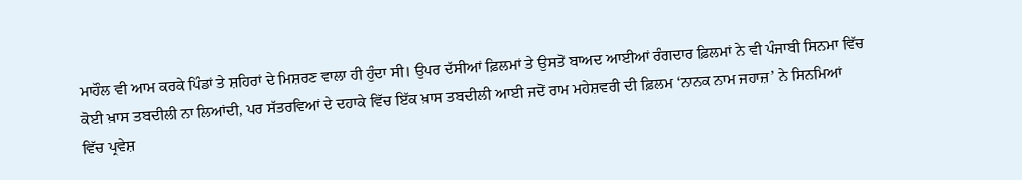ਮਾਹੌਲ ਵੀ ਆਮ ਕਰਕੇ ਪਿੰਡਾਂ ਤੇ ਸ਼ਹਿਰਾਂ ਦੇ ਮਿਸ਼ਰਣ ਵਾਲਾ ਹੀ ਹੁੰਦਾ ਸੀ। ਉਪਰ ਦੱਸੀਆਂ ਫ਼ਿਲਮਾਂ ਤੇ ਉਸਤੋਂ ਬਾਅਦ ਆਈਆਂ ਰੰਗਦਾਰ ਫ਼ਿਲਮਾਂ ਨੇ ਵੀ ਪੰਜਾਬੀ ਸਿਨਮਾ ਵਿੱਚ ਕੋਈ ਖ਼ਾਸ ਤਬਦੀਲੀ ਨਾ ਲਿਆਂਦੀ, ਪਰ ਸੱਤਰਵਿਆਂ ਦੇ ਦਹਾਕੇ ਵਿੱਚ ਇੱਕ ਖ਼ਾਸ ਤਬਦੀਲੀ ਆਈ ਜਦੋਂ ਰਾਮ ਮਹੇਸ਼ਵਰੀ ਦੀ ਫ਼ਿਲਮ ‘ਨਾਨਕ ਨਾਮ ਜਹਾਜ਼’ ਨੇ ਸਿਨਮਿਆਂ ਵਿੱਚ ਪ੍ਰਵੇਸ਼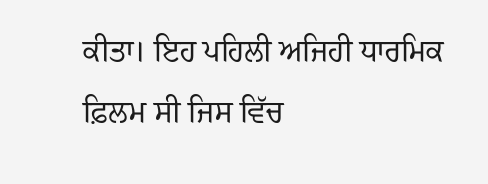ਕੀਤਾ। ਇਹ ਪਹਿਲੀ ਅਜਿਹੀ ਧਾਰਮਿਕ ਫ਼ਿਲਮ ਸੀ ਜਿਸ ਵਿੱਚ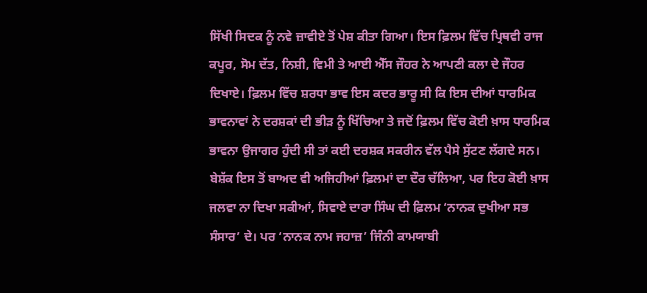ਸਿੱਖੀ ਸਿਦਕ ਨੂੰ ਨਵੇ ਜ਼ਾਵੀਏ ਤੋਂ ਪੇਸ਼ ਕੀਤਾ ਗਿਆ। ਇਸ ਫ਼ਿਲਮ ਵਿੱਚ ਪ੍ਰਿਥਵੀ ਰਾਜ ਕਪੂਰ, ਸੋਮ ਦੱਤ, ਨਿਸ਼ੀ, ਵਿਮੀ ਤੇ ਆਈ ਐੱਸ ਜੌਹਰ ਨੇ ਆਪਣੀ ਕਲਾ ਦੇ ਜੌਹਰ ਦਿਖਾਏ। ਫ਼ਿਲਮ ਵਿੱਚ ਸ਼ਰਧਾ ਭਾਵ ਇਸ ਕਦਰ ਭਾਰੂ ਸੀ ਕਿ ਇਸ ਦੀਆਂ ਧਾਰਮਿਕ  ਭਾਵਨਾਵਾਂ ਨੇ ਦਰਸ਼ਕਾਂ ਦੀ ਭੀੜ ਨੂੰ ਖਿੱਚਿਆ ਤੇ ਜਦੋਂ ਫ਼ਿਲਮ ਵਿੱਚ ਕੋਈ ਖ਼ਾਸ ਧਾਰਮਿਕ ਭਾਵਨਾ ਉਜਾਗਰ ਹੁੰਦੀ ਸੀ ਤਾਂ ਕਈ ਦਰਸ਼ਕ ਸਕਰੀਨ ਵੱਲ ਪੈਸੇ ਸੁੱਟਣ ਲੱਗਦੇ ਸਨ। ਬੇਸ਼ੱਕ ਇਸ ਤੋਂ ਬਾਅਦ ਵੀ ਅਜਿਹੀਆਂ ਫ਼ਿਲਮਾਂ ਦਾ ਦੌਰ ਚੱਲਿਆ, ਪਰ ਇਹ ਕੋਈ ਖ਼ਾਸ ਜਲਵਾ ਨਾ ਦਿਖਾ ਸਕੀਆਂ, ਸਿਵਾਏ ਦਾਰਾ ਸਿੰਘ ਦੀ ਫ਼ਿਲਮ ‘ਨਾਨਕ ਦੁਖੀਆ ਸਭ ਸੰਸਾਰ’ ਦੇ। ਪਰ ‘ਨਾਨਕ ਨਾਮ ਜਹਾਜ਼’ ਜਿੰਨੀ ਕਾਮਯਾਬੀ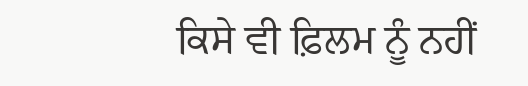ਕਿਸੇ ਵੀ ਫ਼ਿਲਮ ਨੂੰ ਨਹੀਂ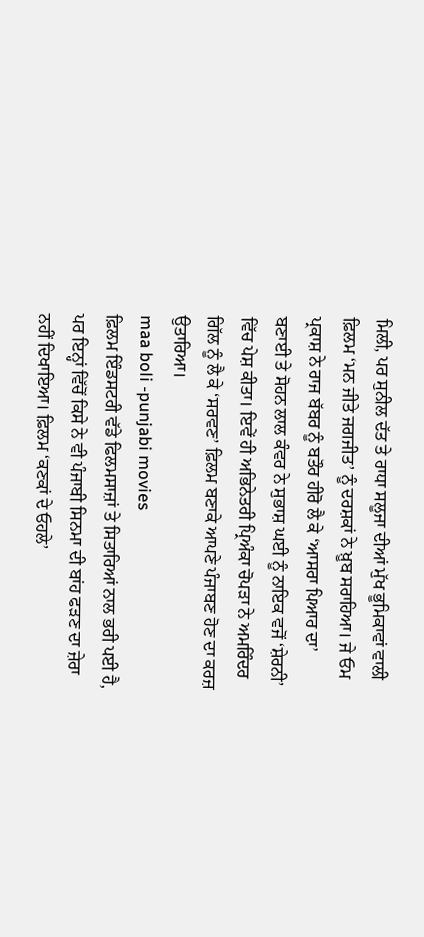ਮਿਲੀ, ਪਰ ਸੁਨੀਲ ਦੱਤ ਤੇ ਰਾਧਾ ਸਲੂਜਾ ਦੀਆਂ ਮੁੱਖ ਭੂਮਿਕਾਵਾਂ ਵਾਲੀ ਫ਼ਿਲਮ ‘ਮਨ ਜੀਤੇ ਜਗਜੀਤ’ ਨੂੰ ਦਰਸ਼ਕਾਂ ਨੇ ਖ਼ੂਬ ਸਰਾਹਿਆ। ਜੇ ਓਮ ਪ੍ਰਕਾਸ਼ ਨੇ ਰਾਜ ਬੱਬਰ ਨੂੰ ਬਤੌਰ ਹੀਰੋ ਲੈ ਕੇ ‘ਆਸਰਾ ਪਿਆਰ ਦਾ’ ਬਣਾਈ ਤੇ ਸੋਹਨ ਲਾਲ ਕੰਵਰ ਨੇ ਸੁਭਾਸ਼ ਘਈ ਨੂੰ ਨਾਇਕ ਵਜੋਂ ‘ਸ਼ੇਰਨੀ’ ਵਿੱਚ ਪੇਸ਼ ਕੀਤਾ। ਇਵੇਂ ਹੀ ਅਭਿਨੇਤਰੀ ਪ੍ਰਿਅੰਕਾ ਚੋਪੜਾ ਨੇ ਅਮਰਿੰਦਰ ਗਿੱਲ ਨੂੰ ਲੈ ਕੇ ‘ਸਰਵਣ’ ਫ਼ਿਲਮ ਬਣਾਕੇ ਆਪਣੇ ਪੰਜਾਬਣ ਹੋਣ ਦਾ ਕਰਜ਼ ਉਤਾਰਿਆ।
maa boli -punjabi movies
ਫ਼ਿਲਮ ਇੰਡਸਟਰੀ ਵੱਡੇ ਫਿਲਮਸਾਜ਼ਾਂ ਤੇ ਸਿਤਾਰਿਆਂ ਨਾਲ ਭਰੀ ਪਈ ਹੈ, ਪਰ ਇਨ੍ਹਾਂ ਵਿੱਚੋਂ ਕਿਸੇ ਨੇ ਵੀ ਪੰਜਾਬੀ ਸਿਨਮਾ ਦੀ ਬਾਂਹ ਫੜਣ ਦਾ ਜ਼ੇਰਾ ਨਹੀਂ ਦਿਖਾਇਆ। ਫ਼ਿਲਮ ‘ਕਣਕਾਂ ਦੇ ਓਹਲੇ’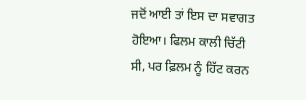ਜਦੋਂ ਆਈ ਤਾਂ ਇਸ ਦਾ ਸਵਾਗਤ ਹੋਇਆ। ਫਿਲਮ ਕਾਲੀ ਚਿੱਟੀ ਸੀ, ਪਰ ਫ਼ਿਲਮ ਨੂੰ ਹਿੱਟ ਕਰਨ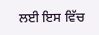ਲਈ ਇਸ ਵਿੱਚ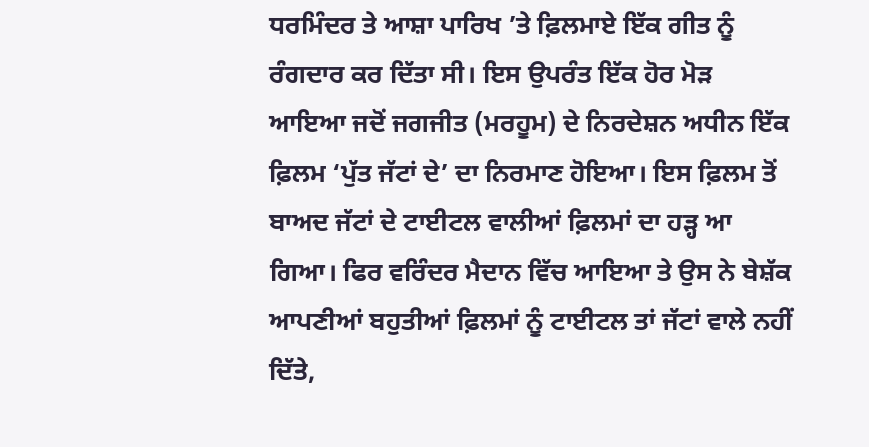ਧਰਮਿੰਦਰ ਤੇ ਆਸ਼ਾ ਪਾਰਿਖ ’ਤੇ ਫ਼ਿਲਮਾਏ ਇੱਕ ਗੀਤ ਨੂੰ ਰੰਗਦਾਰ ਕਰ ਦਿੱਤਾ ਸੀ। ਇਸ ਉਪਰੰਤ ਇੱਕ ਹੋਰ ਮੋੜ ਆਇਆ ਜਦੋਂ ਜਗਜੀਤ (ਮਰਹੂਮ) ਦੇ ਨਿਰਦੇਸ਼ਨ ਅਧੀਨ ਇੱਕ ਫ਼ਿਲਮ ‘ਪੁੱਤ ਜੱਟਾਂ ਦੇ’ ਦਾ ਨਿਰਮਾਣ ਹੋਇਆ। ਇਸ ਫ਼ਿਲਮ ਤੋਂ ਬਾਅਦ ਜੱਟਾਂ ਦੇ ਟਾਈਟਲ ਵਾਲੀਆਂ ਫ਼ਿਲਮਾਂ ਦਾ ਹੜ੍ਹ ਆ ਗਿਆ। ਫਿਰ ਵਰਿੰਦਰ ਮੈਦਾਨ ਵਿੱਚ ਆਇਆ ਤੇ ਉਸ ਨੇ ਬੇਸ਼ੱਕ ਆਪਣੀਆਂ ਬਹੁਤੀਆਂ ਫ਼ਿਲਮਾਂ ਨੂੰ ਟਾਈਟਲ ਤਾਂ ਜੱਟਾਂ ਵਾਲੇ ਨਹੀਂ ਦਿੱਤੇ,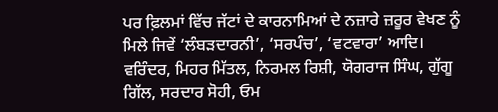ਪਰ ਫ਼ਿਲਮਾਂ ਵਿੱਚ ਜੱਟਾਂ ਦੇ ਕਾਰਨਾਮਿਆਂ ਦੇ ਨਜ਼ਾਰੇ ਜ਼ਰੂਰ ਵੇਖਣ ਨੂੰ ਮਿਲੇ ਜਿਵੇਂ ‘ਲੰਬੜਦਾਰਨੀ’, ‘ਸਰਪੰਚ’, ‘ਵਟਵਾਰਾ’ ਆਦਿ। ਵਰਿੰਦਰ, ਮਿਹਰ ਮਿੱਤਲ, ਨਿਰਮਲ ਰਿਸ਼ੀ, ਯੋਗਰਾਜ ਸਿੰਘ, ਗੁੱਗੂ ਗਿੱਲ, ਸਰਦਾਰ ਸੋਹੀ, ਓਮ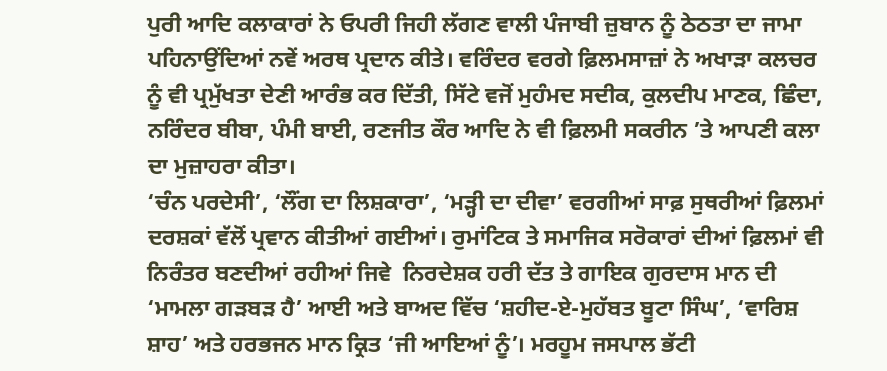ਪੁਰੀ ਆਦਿ ਕਲਾਕਾਰਾਂ ਨੇ ਓਪਰੀ ਜਿਹੀ ਲੱਗਣ ਵਾਲੀ ਪੰਜਾਬੀ ਜ਼ੁਬਾਨ ਨੂੰ ਠੇਠਤਾ ਦਾ ਜਾਮਾ ਪਹਿਨਾਉਂਦਿਆਂ ਨਵੇਂ ਅਰਥ ਪ੍ਰਦਾਨ ਕੀਤੇ। ਵਰਿੰਦਰ ਵਰਗੇ ਫ਼ਿਲਮਸਾਜ਼ਾਂ ਨੇ ਅਖਾੜਾ ਕਲਚਰ ਨੂੰ ਵੀ ਪ੍ਰਮੁੱਖਤਾ ਦੇਣੀ ਆਰੰਭ ਕਰ ਦਿੱਤੀ, ਸਿੱਟੇ ਵਜੋਂ ਮੁਹੰਮਦ ਸਦੀਕ, ਕੁਲਦੀਪ ਮਾਣਕ, ਛਿੰਦਾ, ਨਰਿੰਦਰ ਬੀਬਾ, ਪੰਮੀ ਬਾਈ, ਰਣਜੀਤ ਕੌਰ ਆਦਿ ਨੇ ਵੀ ਫ਼ਿਲਮੀ ਸਕਰੀਨ ’ਤੇ ਆਪਣੀ ਕਲਾ ਦਾ ਮੁਜ਼ਾਹਰਾ ਕੀਤਾ।
‘ਚੰਨ ਪਰਦੇਸੀ’, ‘ਲੌਂਗ ਦਾ ਲਿਸ਼ਕਾਰਾ’, ‘ਮੜ੍ਹੀ ਦਾ ਦੀਵਾ’ ਵਰਗੀਆਂ ਸਾਫ਼ ਸੁਥਰੀਆਂ ਫ਼ਿਲਮਾਂ ਦਰਸ਼ਕਾਂ ਵੱਲੋਂ ਪ੍ਰਵਾਨ ਕੀਤੀਆਂ ਗਈਆਂ। ਰੁਮਾਂਟਿਕ ਤੇ ਸਮਾਜਿਕ ਸਰੋਕਾਰਾਂ ਦੀਆਂ ਫ਼ਿਲਮਾਂ ਵੀ ਨਿਰੰਤਰ ਬਣਦੀਆਂ ਰਹੀਆਂ ਜਿਵੇ  ਨਿਰਦੇਸ਼ਕ ਹਰੀ ਦੱਤ ਤੇ ਗਾਇਕ ਗੁਰਦਾਸ ਮਾਨ ਦੀ ‘ਮਾਮਲਾ ਗੜਬੜ ਹੈ’ ਆਈ ਅਤੇ ਬਾਅਦ ਵਿੱਚ ‘ਸ਼ਹੀਦ-ਏ-ਮੁਹੱਬਤ ਬੂਟਾ ਸਿੰਘ’, ‘ਵਾਰਿਸ਼ ਸ਼ਾਹ’ ਅਤੇ ਹਰਭਜਨ ਮਾਨ ਕ੍ਰਿਤ ‘ਜੀ ਆਇਆਂ ਨੂੰ’। ਮਰਹੂਮ ਜਸਪਾਲ ਭੱਟੀ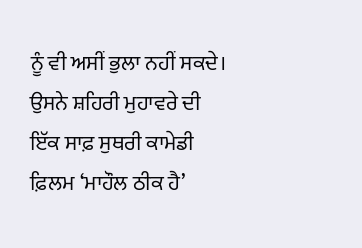ਨੂੰ ਵੀ ਅਸੀਂ ਭੁਲਾ ਨਹੀਂ ਸਕਦੇ। ਉਸਨੇ ਸ਼ਹਿਰੀ ਮੁਹਾਵਰੇ ਦੀ ਇੱਕ ਸਾਫ਼ ਸੁਥਰੀ ਕਾਮੇਡੀ ਫ਼ਿਲਮ ‘ਮਾਹੌਲ ਠੀਕ ਹੈ’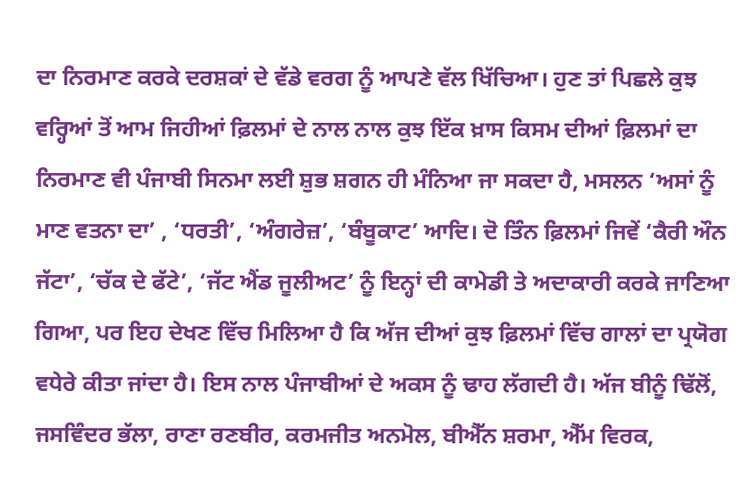ਦਾ ਨਿਰਮਾਣ ਕਰਕੇ ਦਰਸ਼ਕਾਂ ਦੇ ਵੱਡੇ ਵਰਗ ਨੂੰ ਆਪਣੇ ਵੱਲ ਖਿੱਚਿਆ। ਹੁਣ ਤਾਂ ਪਿਛਲੇ ਕੁਝ ਵਰ੍ਹਿਆਂ ਤੋਂ ਆਮ ਜਿਹੀਆਂ ਫ਼ਿਲਮਾਂ ਦੇ ਨਾਲ ਨਾਲ ਕੁਝ ਇੱਕ ਖ਼ਾਸ ਕਿਸਮ ਦੀਆਂ ਫ਼ਿਲਮਾਂ ਦਾ ਨਿਰਮਾਣ ਵੀ ਪੰਜਾਬੀ ਸਿਨਮਾ ਲਈ ਸ਼ੁਭ ਸ਼ਗਨ ਹੀ ਮੰਨਿਆ ਜਾ ਸਕਦਾ ਹੈ, ਮਸਲਨ ‘ਅਸਾਂ ਨੂੰ ਮਾਣ ਵਤਨਾ ਦਾ’ , ‘ਧਰਤੀ’, ‘ਅੰਗਰੇਜ਼’, ‘ਬੰਬੂਕਾਟ’ ਆਦਿ। ਦੋ ਤਿੰਨ ਫ਼ਿਲਮਾਂ ਜਿਵੇਂ ‘ਕੈਰੀ ਔਨ ਜੱਟਾ’, ‘ਚੱਕ ਦੇ ਫੱਟੇ’, ‘ਜੱਟ ਐਂਡ ਜੂਲੀਅਟ’ ਨੂੰ ਇਨ੍ਹਾਂ ਦੀ ਕਾਮੇਡੀ ਤੇ ਅਦਾਕਾਰੀ ਕਰਕੇ ਜਾਣਿਆ ਗਿਆ, ਪਰ ਇਹ ਦੇਖਣ ਵਿੱਚ ਮਿਲਿਆ ਹੈ ਕਿ ਅੱਜ ਦੀਆਂ ਕੁਝ ਫ਼ਿਲਮਾਂ ਵਿੱਚ ਗਾਲਾਂ ਦਾ ਪ੍ਰਯੋਗ ਵਧੇਰੇ ਕੀਤਾ ਜਾਂਦਾ ਹੈ। ਇਸ ਨਾਲ ਪੰਜਾਬੀਆਂ ਦੇ ਅਕਸ ਨੂੰ ਢਾਹ ਲੱਗਦੀ ਹੈ। ਅੱਜ ਬੀਨੂੰ ਢਿੱਲੋਂ, ਜਸਵਿੰਦਰ ਭੱਲਾ, ਰਾਣਾ ਰਣਬੀਰ, ਕਰਮਜੀਤ ਅਨਮੋਲ, ਬੀਐੱਨ ਸ਼ਰਮਾ, ਐੱਮ ਵਿਰਕ,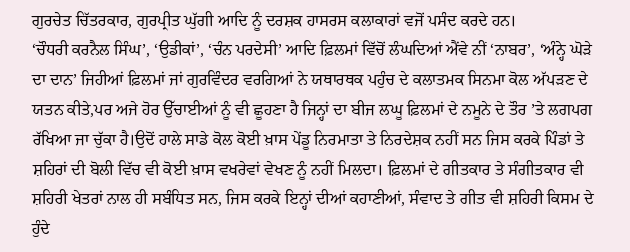ਗੁਰਚੇਤ ਚਿੱਤਰਕਾਰ, ਗੁਰਪ੍ਰੀਤ ਘੁੱਗੀ ਆਦਿ ਨੂੰ ਦਰਸ਼ਕ ਹਾਸਰਸ ਕਲਾਕਾਰਾਂ ਵਜੋਂ ਪਸੰਦ ਕਰਦੇ ਹਨ।
‘ਚੌਧਰੀ ਕਰਨੈਲ ਸਿੰਘ’, ‘ਉਡੀਕਾਂ’, ‘ਚੰਨ ਪਰਦੇਸੀ’ ਆਦਿ ਫ਼ਿਲਮਾਂ ਵਿੱਚੋਂ ਲੰਘਦਿਆਂ ਐਂਵੇ ਨੀਂ ‘ਨਾਬਰ’, ‘ਅੰਨ੍ਹੇ ਘੋੜੇ ਦਾ ਦਾਨ’ ਜਿਹੀਆਂ ਫ਼ਿਲਮਾਂ ਜਾਂ ਗੁਰਵਿੰਦਰ ਵਰਗਿਆਂ ਨੇ ਯਥਾਰਥਕ ਪਹੁੰਚ ਦੇ ਕਲਾਤਮਕ ਸਿਨਮਾ ਕੋਲ ਅੱਪੜਣ ਦੇ ਯਤਨ ਕੀਤੇ,ਪਰ ਅਜੇ ਹੋਰ ਉੱਚਾਈਆਂ ਨੂੰ ਵੀ ਛੂਹਣਾ ਹੈ ਜਿਨ੍ਹਾਂ ਦਾ ਬੀਜ ਲਘੂ ਫ਼ਿਲਮਾਂ ਦੇ ਨਮੂਨੇ ਦੇ ਤੌਰ ’ਤੇ ਲਗਪਗ ਰੱਖਿਆ ਜਾ ਚੁੱਕਾ ਹੈ।ਉਦੋਂ ਹਾਲੇ ਸਾਡੇ ਕੋਲ ਕੋਈ ਖ਼ਾਸ ਪੇਂਡੂ ਨਿਰਮਾਤਾ ਤੇ ਨਿਰਦੇਸ਼ਕ ਨਹੀਂ ਸਨ ਜਿਸ ਕਰਕੇ ਪਿੰਡਾਂ ਤੇ ਸ਼ਹਿਰਾਂ ਦੀ ਬੋਲੀ ਵਿੱਚ ਵੀ ਕੋਈ ਖ਼ਾਸ ਵਖਰੇਵਾਂ ਵੇਖਣ ਨੂੰ ਨਹੀਂ ਮਿਲਦਾ। ਫ਼ਿਲਮਾਂ ਦੇ ਗੀਤਕਾਰ ਤੇ ਸੰਗੀਤਕਾਰ ਵੀ ਸ਼ਹਿਰੀ ਖੇਤਰਾਂ ਨਾਲ ਹੀ ਸਬੰਧਿਤ ਸਨ, ਜਿਸ ਕਰਕੇ ਇਨ੍ਹਾਂ ਦੀਆਂ ਕਹਾਣੀਆਂ, ਸੰਵਾਦ ਤੇ ਗੀਤ ਵੀ ਸ਼ਹਿਰੀ ਕਿਸਮ ਦੇ ਹੁੰਦੇ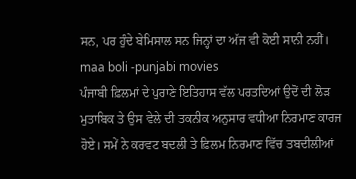ਸਨ, ਪਰ ਹੁੰਦੇ ਬੇਮਿਸਾਲ ਸਨ ਜਿਨ੍ਹਾਂ ਦਾ ਅੱਜ ਵੀ ਕੋਈ ਸਾਨੀ ਨਹੀਂ।
maa boli -punjabi movies
ਪੰਜਾਬੀ ਫ਼ਿਲਮਾਂ ਦੇ ਪੁਰਾਣੇ ਇਤਿਹਾਸ ਵੱਲ ਪਰਤਦਿਆਂ ਉਦੋਂ ਦੀ ਲੋੜ ਮੁਤਾਬਿਕ ਤੇ ਉਸ ਵੇਲੇ ਦੀ ਤਕਨੀਕ ਅਨੁਸਾਰ ਵਧੀਆ ਨਿਰਮਾਣ ਕਾਰਜ ਹੋਏ। ਸਮੇਂ ਨੇ ਕਰਵਟ ਬਦਲੀ ਤੇ ਫ਼ਿਲਮ ਨਿਰਮਾਣ ਵਿੱਚ ਤਬਦੀਲੀਆਂ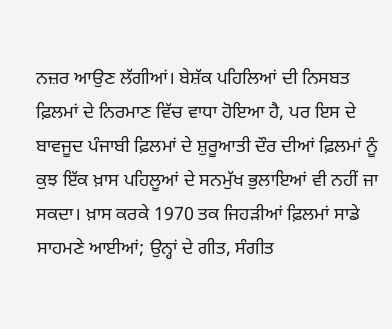ਨਜ਼ਰ ਆਉਣ ਲੱਗੀਆਂ। ਬੇਸ਼ੱਕ ਪਹਿਲਿਆਂ ਦੀ ਨਿਸਬਤ ਫ਼ਿਲਮਾਂ ਦੇ ਨਿਰਮਾਣ ਵਿੱਚ ਵਾਧਾ ਹੋਇਆ ਹੈ, ਪਰ ਇਸ ਦੇ ਬਾਵਜੂਦ ਪੰਜਾਬੀ ਫ਼ਿਲਮਾਂ ਦੇ ਸ਼ੁਰੂਆਤੀ ਦੌਰ ਦੀਆਂ ਫ਼ਿਲਮਾਂ ਨੂੰ ਕੁਝ ਇੱਕ ਖ਼ਾਸ ਪਹਿਲੂਆਂ ਦੇ ਸਨਮੁੱਖ ਭੁਲਾਇਆਂ ਵੀ ਨਹੀਂ ਜਾ ਸਕਦਾ। ਖ਼ਾਸ ਕਰਕੇ 1970 ਤਕ ਜਿਹੜੀਆਂ ਫ਼ਿਲਮਾਂ ਸਾਡੇ ਸਾਹਮਣੇ ਆਈਆਂ; ਉਨ੍ਹਾਂ ਦੇ ਗੀਤ, ਸੰਗੀਤ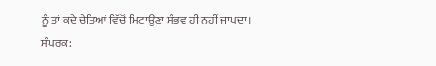ਨੂੰ ਤਾਂ ਕਦੇ ਚੇਤਿਆਂ ਵਿੱਚੋਂ ਮਿਟਾਉਣਾ ਸੰਭਵ ਹੀ ਨਹੀਂ ਜਾਪਦਾ।
ਸੰਪਰਕ: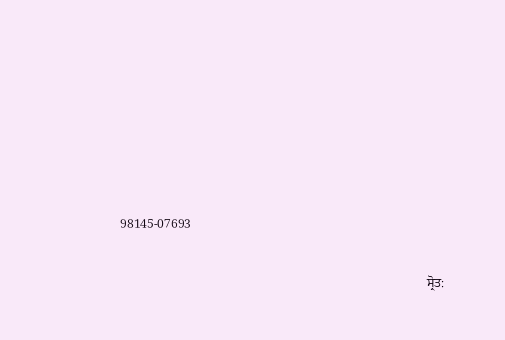98145-07693

                                                                                                  ਸ੍ਰੋਤ: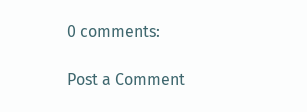0 comments:

Post a Comment